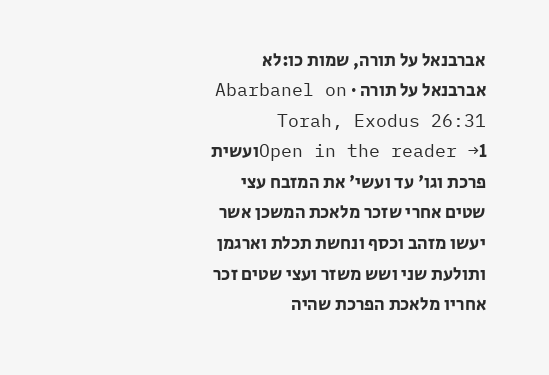אברבנאל על תורה, שמות כו:לא
אברבנאל על תורה · Abarbanel on Torah, Exodus 26:31
Open in the reader →1ועשית פרכת וגו' עד ועשי' את המזבח עצי שטים אחרי שזכר מלאכת המשכן אשר יעשו מזהב וכסף ונחשת תכלת וארגמן ותולעת שני ושש משזר ועצי שטים זכר אחריו מלאכת הפרכת שהיה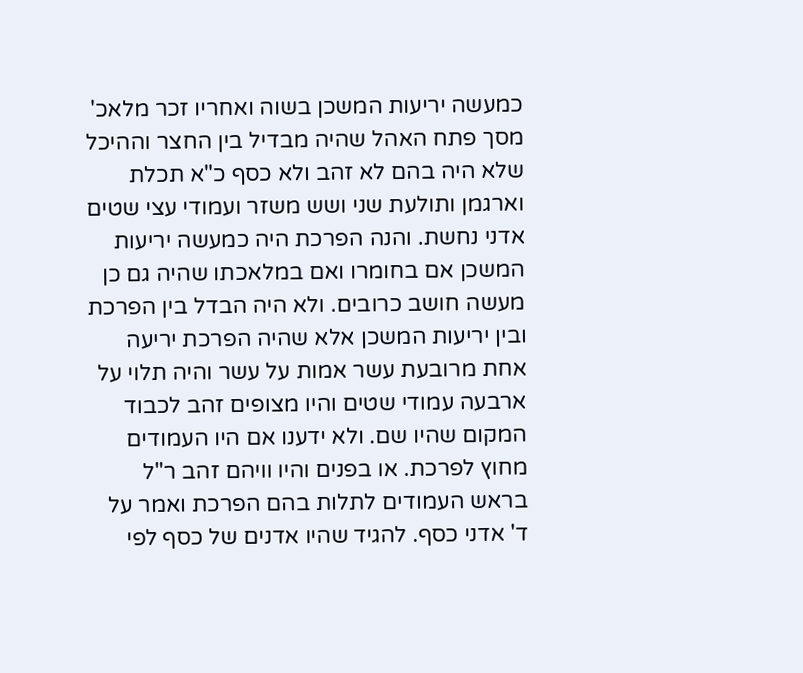כמעשה יריעות המשכן בשוה ואחריו זכר מלאכ' מסך פתח האהל שהיה מבדיל בין החצר וההיכל שלא היה בהם לא זהב ולא כסף כ"א תכלת וארגמן ותולעת שני ושש משזר ועמודי עצי שטים אדני נחשת. והנה הפרכת היה כמעשה יריעות המשכן אם בחומרו ואם במלאכתו שהיה גם כן מעשה חושב כרובים. ולא היה הבדל בין הפרכת ובין יריעות המשכן אלא שהיה הפרכת יריעה אחת מרובעת עשר אמות על עשר והיה תלוי על ארבעה עמודי שטים והיו מצופים זהב לכבוד המקום שהיו שם. ולא ידענו אם היו העמודים מחוץ לפרכת. או בפנים והיו וויהם זהב ר"ל בראש העמודים לתלות בהם הפרכת ואמר על ד' אדני כסף. להגיד שהיו אדנים של כסף לפי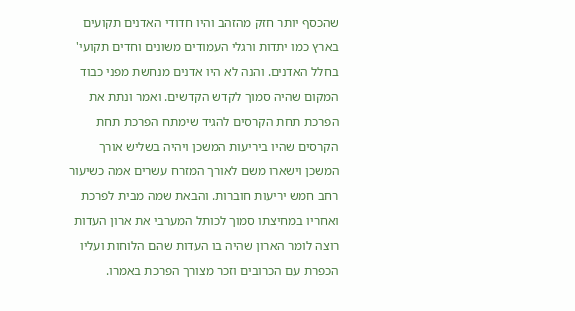שהכסף יותר חזק מהזהב והיו חדודי האדנים תקועים בארץ כמו יתדות ורגלי העמודים משונים וחדים תקועי' בחלל האדנים. והנה לא היו אדנים מנחשת מפני כבוד המקום שהיה סמוך לקדש הקדשים. ואמר ונתת את הפרכת תחת הקרסים להגיד שימתח הפרכת תחת הקרסים שהיו ביריעות המשכן ויהיה בשליש אורך המשכן וישארו משם לאורך המזרח עשרים אמה כשיעור רחב חמש יריעות חוברות. והבאת שמה מבית לפרכת ואחריו במחיצתו סמוך לכותל המערבי את ארון העדות רוצה לומר הארון שהיה בו העדות שהם הלוחות ועליו הכפרת עם הכרובים וזכר מצורך הפרכת באמרו.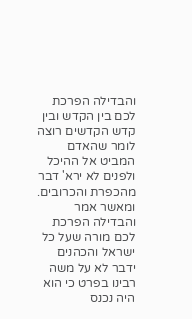והבדילה הפרכת לכם בין הקדש ובין קדש הקדשים רוצה לומר שהאדם המביט אל ההיכל ולפנים לא ירא' דבר מהכפרת והכרובים. ומאשר אמר והבדילה הפרכת לכם מורה שעל כל ישראל והכהנים ידבר לא על משה רבינו בפרט כי הוא היה נכנס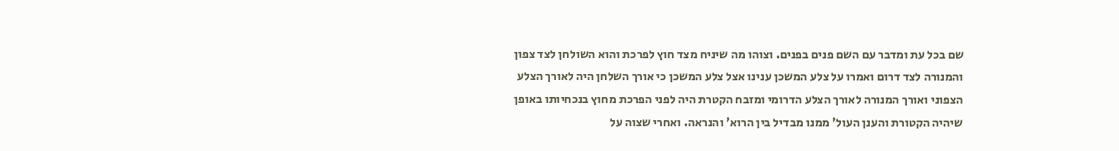שם בכל עת ומדבר עם השם פנים בפנים. וצוהו מה שיניח מצד חוץ לפרכת והוא השולחן לצד צפון והמנורה לצד דרום ואמרו על צלע המשכן ענינו אצל צלע המשכן כי אורך השלחן היה לאורך הצלע הצפוני ואורך המנורה לאורך הצלע הדרומי ומזבח הקטרת היה לפני הפרכת מחוץ בנכחיותו באופן שיהיה הקטורת והענן העול' ממנו מבדיל בין הרוא' והנראה. ואחרי שצוה על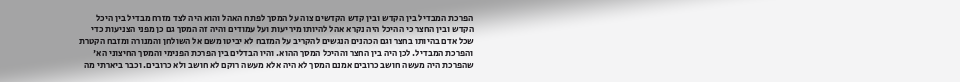הפרכת המבדיל בין הקדש ובין קדש הקדשים צוה על המסך לפתח האהל והוא היה לצד מזרח מבדיל בין היכל הקדש ובין החצר כי ההיכל היה נקרא אהל להיותו מיריעות ועל עמודים והיה זה המסך גם כן מפני הצניעות כדי שכל אדם בהיותו בחצר וגם הכהנים הנגשים להקריב על המזבח לא יביטו משם אל השולחן והמנורה ומזבח הקטרת והפרכת המבדיל. לכן היה בין החצר וההיכל המסך ההוא. והיו הבדלים בין הפרכת הפנימי והמסך החיצוני הא' שהפרכת היה מעשה חושב כרובים אמנם המסך לא היה אלא מעשה רוקם לא חושב ולא כרובים. וכבר ביארתי מה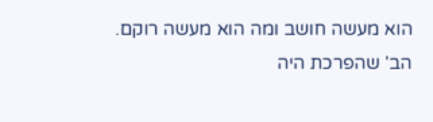הוא מעשה חושב ומה הוא מעשה רוקם. הב' שהפרכת היה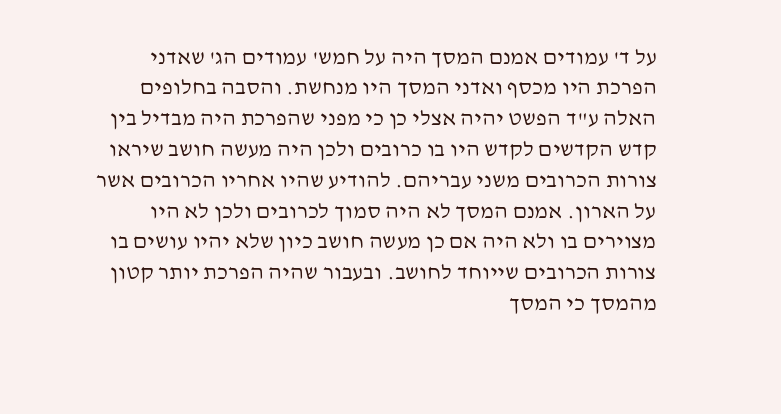על ד' עמודים אמנם המסך היה על חמש' עמודים הג' שאדני הפרכת היו מכסף ואדני המסך היו מנחשת. והסבה בחלופים האלה ע"ד הפשט יהיה אצלי כן כי מפני שהפרכת היה מבדיל בין קדש הקדשים לקדש היו בו כרובים ולכן היה מעשה חושב שיראו צורות הכרובים משני עבריהם. להודיע שהיו אחריו הכרובים אשר על הארון. אמנם המסך לא היה סמוך לכרובים ולכן לא היו מצוירים בו ולא היה אם כן מעשה חושב כיון שלא יהיו עושים בו צורות הכרובים שייוחד לחושב. ובעבור שהיה הפרכת יותר קטון מהמסך כי המסך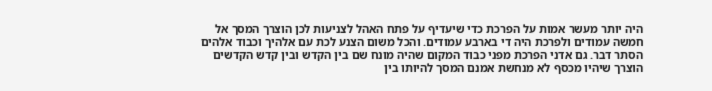היה יותר מעשר אמות על הפרכת כדי שיעדיף על פתח האהל לצניעות לכן הוצרך המסך אל חמשה עמודים ולפרכת היה די בארבע עמודים. והכל משום הצנע לכת עם אלהיך וכבוד אלהים הסתר דבר. גם אדני הפרכת מפני כבוד המקום שהיה מונח שם בין הקדש ובין קדש הקדשים הוצרך שיהיו מכסף לא מנחשת אמנם המסך להיותו בין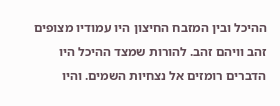ההיכל ובין המזבח החיצון היו עמודיו מצופים זהב וויהם זהב. להורות שמצד ההיכל היו הדברים רומזים אל נצחיות השמים. והיו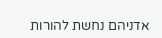אדניהם נחשת להורות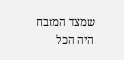שמצד המזבח היה הכל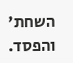השחת' והפסד.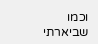וכמו שביארתי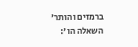ברמזים והותר' השאלה הו':